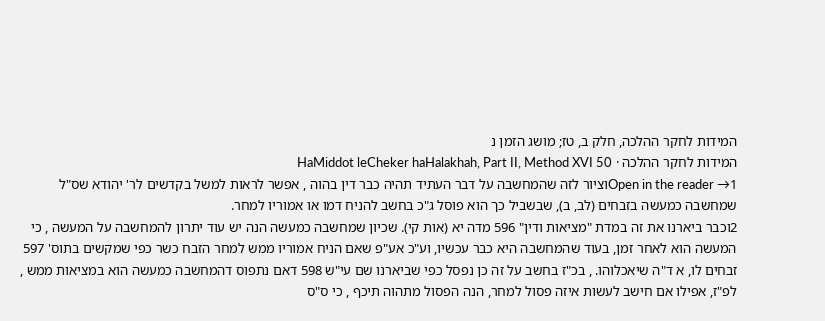המידות לחקר ההלכה, חלק ב, טז; מושג הזמן נ
המידות לחקר ההלכה · HaMiddot leCheker haHalakhah, Part II, Method XVI 50
Open in the reader →1וציור לזה שהמחשבה על דבר העתיד תהיה כבר דין בהוה , אפשר לראות למשל בקדשים לר' יהודא שס"ל שמחשבה כמעשה בזבחים (לב, ב), שבשביל כך הוא פוסל ג"כ בחשב להניח דמו או אמוריו למחר.
2וכבר ביארנו את זה במדת "מציאות ודין" 596 מדה יא (אות קי). שכיון שמחשבה כמעשה הנה יש עוד יתרון להמחשבה על המעשה , כי המעשה הוא לאחר זמן, בעוד שהמחשבה היא כבר עכשיו, וע"כ אע"פ שאם הניח אמוריו ממש למחר הזבח כשר כפי שמקשים בתוס' 597 זבחים לו, א ד"ה שיאכלוהו. , בכ"ז בחשב על זה כן נפסל כפי שביארנו שם עי"ש 598 דאם נתפוס דהמחשבה כמעשה הוא במציאות ממש , לפ"ז, אפילו אם חישב לעשות איזה פסול למחר, הנה הפסול מתהוה תיכף , כי ס"ס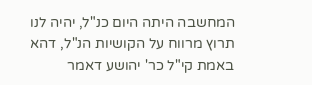המחשבה היתה היום כנ"ל, יהיה לנו תרוץ מרווח על הקושיות הנ"ל, דהא באמת קי"ל כר' יהושע דאמר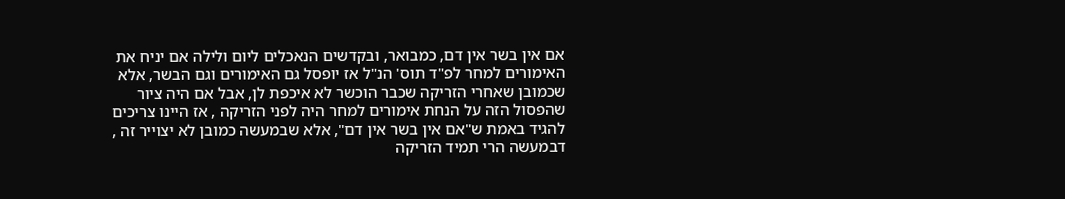אם אין בשר אין דם, כמבואר, ובקדשים הנאכלים ליום ולילה אם יניח את האימורים למחר לפ"ד תוס' הנ"ל אז יופסל גם האימורים וגם הבשר, אלא שכמובן שאחרי הזריקה שכבר הוכשר לא איכפת לן, אבל אם היה ציור שהפסול הזה על הנחת אימורים למחר היה לפני הזריקה , אז היינו צריכים להגיד באמת ש"אם אין בשר אין דם", אלא שבמעשה כמובן לא יצוייר זה , דבמעשה הרי תמיד הזריקה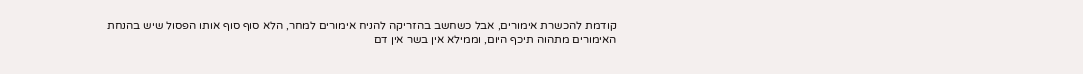קודמת להכשרת אימורים, אבל כשחשב בהזריקה להניח אימורים למחר, הלא סוף סוף אותו הפסול שיש בהנחת האימורים מתהוה תיכף היום, וממילא אין בשר אין דם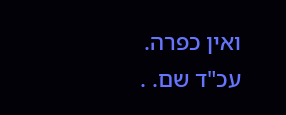ואין כפרה. עכ"ד שם. .